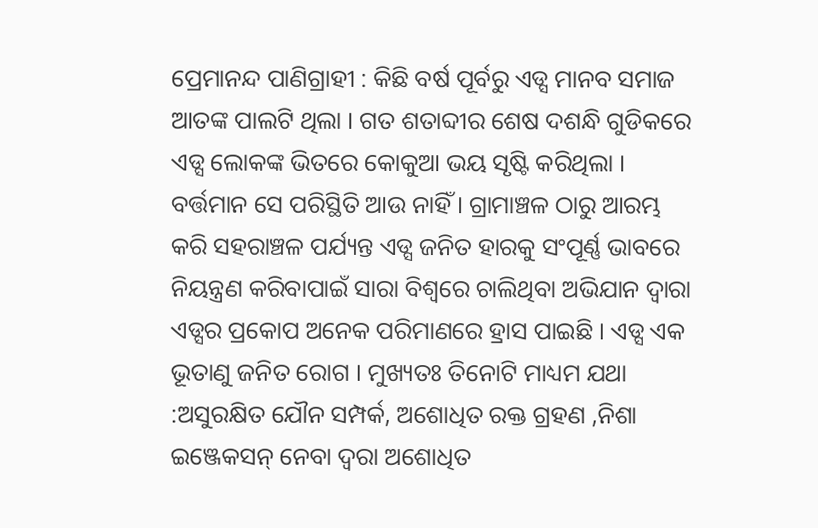ପ୍ରେମାନନ୍ଦ ପାଣିଗ୍ରାହୀ : କିଛି ବର୍ଷ ପୂର୍ବରୁ ଏଡ୍ସ ମାନବ ସମାଜ ଆତଙ୍କ ପାଲଟି ଥିଲା । ଗତ ଶତାବ୍ଦୀର ଶେଷ ଦଶନ୍ଧି ଗୁଡିକରେ ଏଡ୍ସ ଲୋକଙ୍କ ଭିତରେ କୋକୁଆ ଭୟ ସୃଷ୍ଟି କରିଥିଲା । ବର୍ତ୍ତମାନ ସେ ପରିସ୍ଥିତି ଆଉ ନାହିଁ । ଗ୍ରାମାଞ୍ଚଳ ଠାରୁ ଆରମ୍ଭ କରି ସହରାଞ୍ଚଳ ପର୍ଯ୍ୟନ୍ତ ଏଡ୍ସ ଜନିତ ହାରକୁ ସଂପୂର୍ଣ୍ଣ ଭାବରେ ନିୟନ୍ତ୍ରଣ କରିବାପାଇଁ ସାରା ବିଶ୍ୱରେ ଚାଲିଥିବା ଅଭିଯାନ ଦ୍ୱାରା ଏଡ୍ସର ପ୍ରକୋପ ଅନେକ ପରିମାଣରେ ହ୍ରାସ ପାଇଛି । ଏଡ୍ସ ଏକ ଭୂତାଣୁ ଜନିତ ରୋଗ । ମୁଖ୍ୟତଃ ତିନୋଟି ମାଧ୍ୟମ ଯଥା :ଅସୁରକ୍ଷିତ ଯୌନ ସମ୍ପର୍କ, ଅଶୋଧିତ ରକ୍ତ ଗ୍ରହଣ ,ନିଶା ଇଞ୍ଜେକସନ୍ ନେବା ଦ୍ୱରା ଅଶୋଧିତ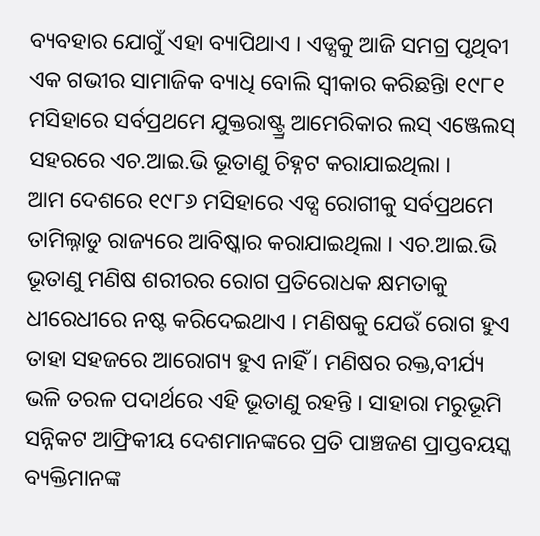ବ୍ୟବହାର ଯୋଗୁଁ ଏହା ବ୍ୟାପିଥାଏ । ଏଡ୍ସକୁ ଆଜି ସମଗ୍ର ପୃଥିବୀ ଏକ ଗଭୀର ସାମାଜିକ ବ୍ୟାଧି ବୋଲି ସ୍ୱୀକାର କରିଛନ୍ତିା ୧୯୮୧ ମସିହାରେ ସର୍ବପ୍ରଥମେ ଯୁକ୍ତରାଷ୍ଟ୍ର୍ର ଆମେରିକାର ଲସ୍ ଏଞ୍ଜେଲସ୍ ସହରରେ ଏଚ.ଆଇ.ଭି ଭୂତାଣୁ ଚିହ୍ନଟ କରାଯାଇଥିଲା ।
ଆମ ଦେଶରେ ୧୯୮୬ ମସିହାରେ ଏଡ୍ସ ରୋଗୀକୁ ସର୍ବପ୍ରଥମେ ତାମିଲ୍ନାଡୁ ରାଜ୍ୟରେ ଆବିଷ୍କାର କରାଯାଇଥିଲା । ଏଚ.ଆଇ.ଭି ଭୂତାଣୁ ମଣିଷ ଶରୀରର ରୋଗ ପ୍ରତିରୋଧକ କ୍ଷମତାକୁ ଧୀରେଧୀରେ ନଷ୍ଟ କରିଦେଇଥାଏ । ମଣିଷକୁ ଯେଉଁ ରୋଗ ହୁଏ ତାହା ସହଜରେ ଆରୋଗ୍ୟ ହୁଏ ନାହିଁ । ମଣିଷର ରକ୍ତ,ବୀର୍ଯ୍ୟ ଭଳି ତରଳ ପଦାର୍ଥରେ ଏହି ଭୂତାଣୁ ରହନ୍ତି । ସାହାରା ମରୁଭୂମି ସନ୍ନିକଟ ଆଫ୍ରିକୀୟ ଦେଶମାନଙ୍କରେ ପ୍ରତି ପାଞ୍ଚଜଣ ପ୍ରାପ୍ତବୟସ୍କ ବ୍ୟକ୍ତିମାନଙ୍କ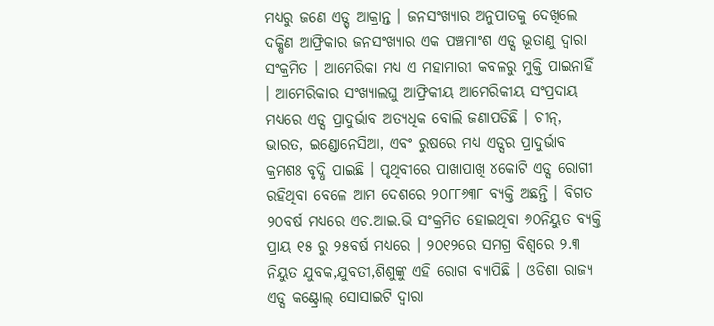ମଧ୍ୟରୁ ଜଣେ ଏଡ୍ସ୍ ଆକ୍ରାନ୍ତ । ଜନସଂଖ୍ୟାର ଅନୁପାତକୁ ଦେଖିଲେ ଦକ୍ଷିଣ ଆଫ୍ରିକାର ଜନସଂଖ୍ୟାର ଏକ ପଞ୍ଚମାଂଶ ଏଡ୍ସ ଭୂତାଣୁ ଦ୍ୱାରା ସଂକ୍ରମିତ । ଆମେରିକା ମଧ୍ୟ ଏ ମହାମାରୀ କବଳରୁ ମୁକ୍ତି ପାଇନାହିଁ । ଆମେରିକାର ସଂଖ୍ୟାଲଘୁ ଆଫ୍ରିକୀୟ ଆମେରିକୀୟ ସଂପ୍ରଦାୟ ମଧ୍ୟରେ ଏଡ୍ସ ପ୍ରାଦୁର୍ଭାବ ଅତ୍ୟଧିକ ବୋଲି ଜଣାପଡିଛି । ଚୀନ୍, ଭାରତ, ଇଣ୍ଡୋନେସିଆ, ଏବଂ ରୁଷରେ ମଧ୍ୟ ଏଡ୍ସର ପ୍ରାଦୁର୍ଭାବ କ୍ରମଶଃ ବୃଦ୍ଧି ପାଇଛି । ପୃଥିବୀରେ ପାଖାପାଖି ୪କୋଟି ଏଡ୍ସ ରୋଗୀ ରହିଥିବା ବେଳେ ଆମ ଦେଶରେ ୨୦୮୮୬୩୮ ବ୍ୟକ୍ତି ଅଛନ୍ତି । ବିଗତ ୨୦ବର୍ଷ ମଧ୍ୟରେ ଏଚ.ଆଇ.ଭି ସଂକ୍ରମିତ ହୋଇଥିବା ୬୦ନିୟୁତ ବ୍ୟକ୍ତି ପ୍ରାୟ ୧୫ ରୁ ୨୫ବର୍ଷ ମଧ୍ୟରେ । ୨୦୧୨ରେ ସମଗ୍ର ବିଶ୍ୱରେ ୨.୩ ନିୟୁତ ଯୁବକ,ଯୁବତୀ,ଶିଶୁଙ୍କୁ ଏହି ରୋଗ ବ୍ୟାପିଛି । ଓଡିଶା ରାଜ୍ୟ ଏଡ୍ସ କଣ୍ଟ୍ରୋଲ୍ ସୋସାଇଟି ଦ୍ୱାରା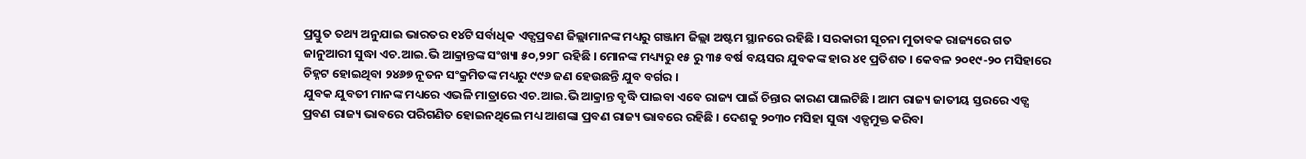ପ୍ରସ୍ତୁତ ତଥ୍ୟ ଅନୁଯାଇ ଭାରତର ୧୪ଟି ସର୍ବାଧିକ ଏଡ୍ସପ୍ରବଣ ଜିଲ୍ଲାମାନଙ୍କ ମଧ୍ୟରୁ ଗଞ୍ଜାମ ଜିଲ୍ଲା ଅଷ୍ଟମ ସ୍ଥାନରେ ରହିଛି । ସରକାରୀ ସୂଚନା ମୁତାବକ ରାଜ୍ୟରେ ଗତ ଜାନୁଆରୀ ସୁଦ୍ଧା ଏଚ.ଆଇ.ଭି ଆକ୍ରାନ୍ତଙ୍କ ସଂଖ୍ୟା ୫୦,୨୨୮ ରହିଛି । ମୋନଙ୍କ ମଧ୍ୟ୍ୟରୁ ୧୫ ରୁ ୩୫ ବର୍ଷ ବୟସର ଯୁବକଙ୍କ ହାର ୪୧ ପ୍ରତିଶତ । କେବଳ ୨୦୧୯-୨୦ ମସିହାରେ ଚିହ୍ନଟ ହୋଇଥିବା ୨୪୬୭ ନୂତନ ସଂକ୍ରମିତଙ୍କ ମଧ୍ୟରୁ ୯୯୬ ଜଣ ହେଉଛନ୍ତି ଯୁବ ବର୍ଗର ।
ଯୁବକ ଯୁବତୀ ମାନଙ୍କ ମଧ୍ୟରେ ଏଭଳି ମାତ୍ରାରେ ଏଚ.ଆଇ.ଭି ଆକ୍ରାନ୍ତ ବୃଦ୍ଧି ପାଇବା ଏବେ ରାଜ୍ୟ ପାଇଁ ଚିନ୍ତାର କାରଣ ପାଲଟିଛି । ଆମ ରାଜ୍ୟ ଜାତୀୟ ସ୍ତରରେ ଏଡ୍ସ ପ୍ରବଣ ରାଜ୍ୟ ଭାବରେ ପରିଗଣିତ ହୋଇନଥିଲେ ମଧ୍ୟ ଆଶଙ୍କା ପ୍ରବଣ ରାଜ୍ୟ ଭାବରେ ରହିଛି । ଦେଶକୁ ୨୦୩୦ ମସିହା ସୁଦ୍ଧା ଏଡ୍ସମୁକ୍ତ କରିବା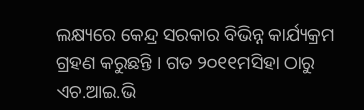ଲକ୍ଷ୍ୟରେ କେନ୍ଦ୍ର ସରକାର ବିଭିନ୍ନ କାର୍ଯ୍ୟକ୍ରମ ଗ୍ରହଣ କରୁଛନ୍ତି । ଗତ ୨୦୧୧ମସିହା ଠାରୁ ଏଚ.ଆଇ.ଭି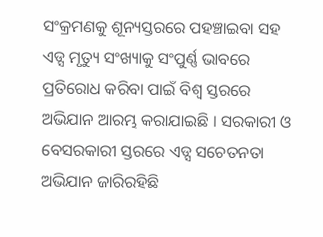ସଂକ୍ରମଣକୁ ଶୂନ୍ୟସ୍ତରରେ ପହଞ୍ଚାଇବା ସହ ଏଡ୍ସ ମୃତ୍ୟୁ ସଂଖ୍ୟାକୁ ସଂପୁର୍ଣ୍ଣ ଭାବରେ ପ୍ରତିରୋଧ କରିବା ପାଇଁ ବିଶ୍ୱ ସ୍ତରରେ ଅଭିଯାନ ଆରମ୍ଭ କରାଯାଇଛି । ସରକାରୀ ଓ ବେସରକାରୀ ସ୍ତରରେ ଏଡ୍ସ ସଚେତନତା ଅଭିଯାନ ଜାରିରହିଛି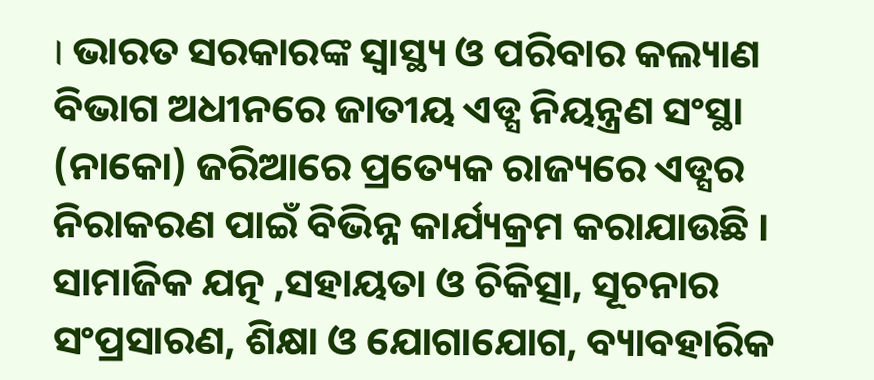। ଭାରତ ସରକାରଙ୍କ ସ୍ୱାସ୍ଥ୍ୟ ଓ ପରିବାର କଲ୍ୟାଣ ବିଭାଗ ଅଧୀନରେ ଜାତୀୟ ଏଡ୍ସ ନିୟନ୍ତ୍ରଣ ସଂସ୍ଥା (ନାକୋ) ଜରିଆରେ ପ୍ରତ୍ୟେକ ରାଜ୍ୟରେ ଏଡ୍ସର ନିରାକରଣ ପାଇଁ ବିଭିନ୍ନ କାର୍ଯ୍ୟକ୍ରମ କରାଯାଉଛି । ସାମାଜିକ ଯତ୍ନ ,ସହାୟତା ଓ ଚିକିତ୍ସା, ସୂଚନାର ସଂପ୍ରସାରଣ, ଶିକ୍ଷା ଓ ଯୋଗାଯୋଗ, ବ୍ୟାବହାରିକ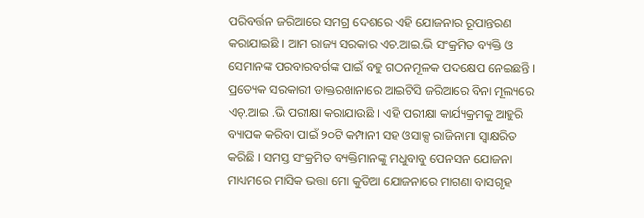ପରିବର୍ତ୍ତନ ଜରିଆରେ ସମଗ୍ର ଦେଶରେ ଏହି ଯୋଜନାର ରୂପାନ୍ତରଣ କରାଯାଇଛି । ଆମ ରାଜ୍ୟ ସରକାର ଏଚ.ଆଇ.ଭି ସଂକ୍ରମିତ ବ୍ୟକ୍ତି ଓ ସେମାନଙ୍କ ପରବାରବର୍ଗଙ୍କ ପାଇଁ ବହୁ ଗଠନମୂଳକ ପଦକ୍ଷେପ ନେଇଛନ୍ତି । ପ୍ରତ୍ୟେକ ସରକାରୀ ଡାକ୍ତରଖାନାରେ ଆଇଟିସି ଜରିଆରେ ବିନା ମୂଲ୍ୟରେ ଏଚ୍.ଆଇ .ଭି ପରୀକ୍ଷା କରାଯାଉଛି । ଏହି ପରୀକ୍ଷା କାର୍ଯ୍ୟକ୍ରମକୁ ଆହୁରି ବ୍ୟାପକ କରିବା ପାଇଁ ୨୦ଟି କମ୍ପାନୀ ସହ ଓସାକ୍ସ ରାଜିନାମା ସ୍ୱାକ୍ଷରିତ କରିଛି । ସମସ୍ତ ସଂକ୍ରମିତ ବ୍ୟକ୍ତିମାନଙ୍କୁ ମଧୁବାବୁ ପେନସନ ଯୋଜନା ମାଧ୍ୟମରେ ମାସିକ ଭତ୍ତା ମୋ କୁଡିଆ ଯୋଜନାରେ ମାଗଣା ବାସଗୃହ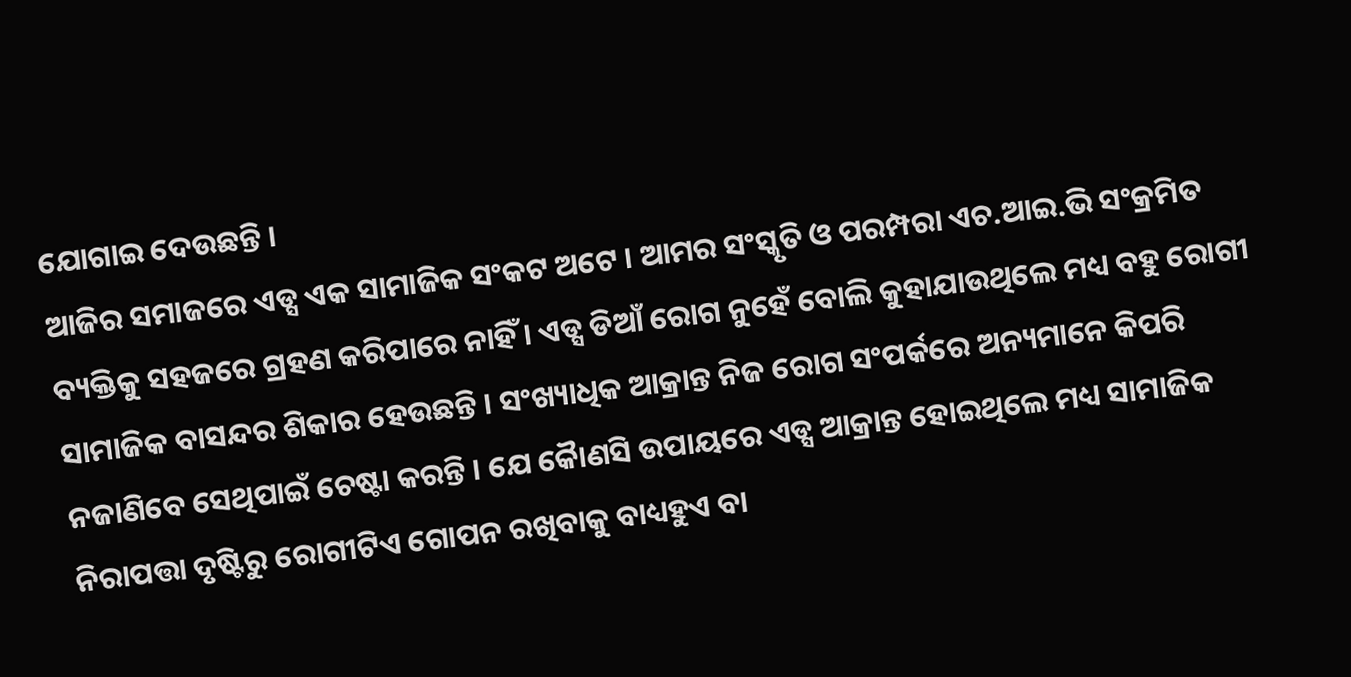ଯୋଗାଇ ଦେଉଛନ୍ତି ।
ଆଜିର ସମାଜରେ ଏଡ୍ସ ଏକ ସାମାଜିକ ସଂକଟ ଅଟେ । ଆମର ସଂସ୍କୃତି ଓ ପରମ୍ପରା ଏଚ.ଆଇ.ଭି ସଂକ୍ରମିତ ବ୍ୟକ୍ତିକୁ ସହଜରେ ଗ୍ରହଣ କରିପାରେ ନାହିଁ । ଏଡ୍ସ ଡିଆଁ ରୋଗ ନୁହେଁ ବୋଲି କୁହାଯାଉଥିଲେ ମଧ୍ୟ ବହୁ ରୋଗୀ ସାମାଜିକ ବାସନ୍ଦର ଶିକାର ହେଉଛନ୍ତି । ସଂଖ୍ୟାଧିକ ଆକ୍ରାନ୍ତ ନିଜ ରୋଗ ସଂପର୍କରେ ଅନ୍ୟମାନେ କିପରି ନଜାଣିବେ ସେଥିପାଇଁ ଚେଷ୍ଟା କରନ୍ତି । ଯେ କୈାଣସି ଉପାୟରେ ଏଡ୍ସ ଆକ୍ରାନ୍ତ ହୋଇଥିଲେ ମଧ୍ୟ ସାମାଜିକ ନିରାପତ୍ତା ଦୃଷ୍ଟିରୁ ରୋଗୀଟିଏ ଗୋପନ ରଖିବାକୁ ବାଧ୍ୟହୁଏ ବା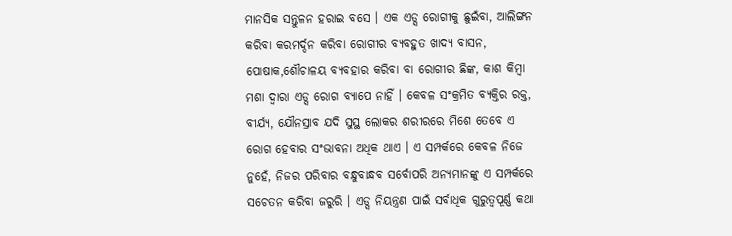ମାନସିକ ସନ୍ତୁଳନ ହରାଇ ବସେ । ଏକ ଏଡ୍ସ ରୋଗୀକୁ ଛୁଇଁବା, ଆଲିଙ୍ଗନ କରିବା କରମର୍ଦ୍ଦନ କରିବା ରୋଗୀର ବ୍ୟବହୁତ ଖାଦ୍ୟ ବାସନ, ପୋଷାକ,ଶୌଚାଳୟ ବ୍ୟବହାର କରିବା ବା ରୋଗୀର ଛିଙ୍କ, କାଶ କିମ୍ବା ମଶା ଦ୍ୱାରା ଏଡ୍ସ ରୋଗ ବ୍ୟାପେ ନାହିଁ । କେବଳ ସଂକ୍ରମିତ ବ୍ୟକ୍ତିର ରକ୍ତ, ବୀର୍ଯ୍ୟ, ଯୌନସ୍ରାବ ଯଦି ସୁସ୍ଥ ଲୋକର ଶରୀରରେ ମିଶେ ତେବେ ଏ ରୋଗ ହେବାର ସଂଭାବନା ଅଧିକ ଥାଏ । ଏ ସମ୍ପର୍କରେ କେବଳ ନିଜେ ନୁହେଁ, ନିଜର ପରିବାର ବନ୍ଧୁବାନ୍ଧବ ସର୍ବୋପରି ଅନ୍ୟମାନଙ୍କୁ ଏ ସମ୍ପର୍କରେ ସଚେତନ କରିବା ଜରୁରି । ଏଡ୍ସ ନିୟନ୍ତ୍ରଣ ପାଇଁ ସର୍ବାଧିକ ଗୁରୁତ୍ୱପୂର୍ଣ୍ଣ କଥା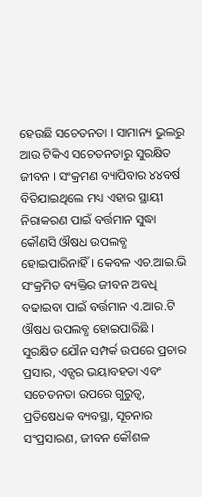ହେଉଛି ସଚେତନତା । ସାମାନ୍ୟ ଭୁଲରୁ ଆଉ ଟିକିଏ ସଚେତନତାରୁ ସୁରକ୍ଷିତ ଜୀବନ । ସଂକ୍ରମଣ ବ୍ୟାପିବାର ୪୪ବର୍ଷ ବିତିଯାଇଥିଲେ ମଧ୍ୟ ଏହାର ସ୍ଥାୟୀ ନିରାକରଣ ପାଇଁ ବର୍ତ୍ତମାନ ସୁଦ୍ଧା କୌଣସି ଔଷଧ ଉପଲବ୍ଧ ହୋଇପାରିନାହିଁ । କେବଳ ଏଚ.ଆଇ.ଭି ସଂକ୍ରମିତ ବ୍ୟକ୍ତିର ଜୀବନ ଅବଧି ବଢାଇବା ପାଇଁ ବର୍ତ୍ତମାନ ଏ.ଆର.ଟି ଔଷଧ ଉପଲବ୍ଧ ହୋଇପାରିଛି । ସୁରକ୍ଷିତ ଯୌନ ସମ୍ପର୍କ ଉପରେ ପ୍ରଚାର ପ୍ରସାର, ଏଡ୍ସର ଭୟାବହତା ଏବଂ ସଚେତନତା ଉପରେ ଗୁରୁତ୍ୱ, ପ୍ରତିଷେଧକ ବ୍ୟବସ୍ଥା, ସୂଚନାର ସଂପ୍ରସାରଣ, ଜୀବନ କୌଶଳ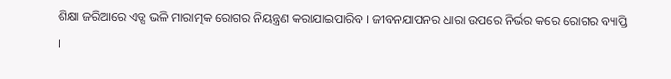ଶିକ୍ଷା ଜରିଆରେ ଏଡ୍ସ ଭଳି ମାରାତ୍ମକ ରୋଗର ନିୟନ୍ତ୍ରଣ କରାଯାଇପାରିବ । ଜୀବନଯାପନର ଧାରା ଉପରେ ନିର୍ଭର କରେ ରୋଗର ବ୍ୟାପ୍ତି ।